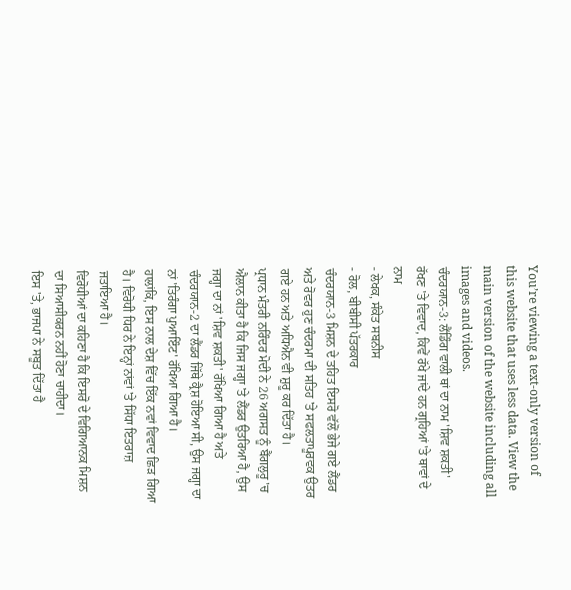You’re viewing a text-only version of this website that uses less data. View the main version of the website including all images and videos.
ਚੰਦਰਯਾਨ-3: ਲੈਂਡਿੰਗ ਵਾਲੀ ਥਾਂ ਦਾ ਨਾਮ 'ਸ਼ਿਵ ਸ਼ਕਤੀ' ਰੱਖਣ 'ਤੇ ਵਿਵਾਦ, ਕਿਵੇਂ ਰੱਖੇ ਜਾਂਦੇ ਹਨ ਗ੍ਰਹਿਆਂ 'ਤੇ ਥਾਵਾਂ ਦੇ ਨਾਮ
- ਲੇਖਕ, ਸੰਕੇਤ ਸਬਨੀਸ
- ਰੋਲ, ਬੀਬੀਸੀ ਪੱਤਰਕਾਰ
ਚੰਦਰਯਾਨ-3 ਮਿਸ਼ਨ ਦੇ ਤਹਿਤ ਇਸਰੋ ਵੱਲੋਂ ਭੇਜੇ ਗਏ ਲੈਂਡਰ ਅਤੇ ਰੋਵਰ ਹੁਣ ਚੰਦਰਮਾ ਦੀ ਸਤਿਹ 'ਤੇ ਸਫਲਤਾਪੂਰਵਕ ਉਤਰ ਗਏ ਹਨ ਅਤੇ ਅਧਿਐਨ ਵੀ ਸ਼ੁਰੂ ਕਰ ਦਿੱਤਾ ਹੈ।
ਪ੍ਰਧਾਨ ਮੰਤਰੀ ਨਰਿੰਦਰ ਮੋਦੀ ਨੇ 26 ਅਗਸਤ ਨੂੰ ਬੈਂਗਲੁਰੂ 'ਚ ਐਲਾਨ ਕੀਤਾ ਹੈ ਕਿ ਜਿਸ ਜਗ੍ਹਾ 'ਤੇ ਲੈਂਡਰ ਉਤਰਿਆ ਹੈ, ਉਸ ਜਗ੍ਹਾ ਦਾ ਨਾਂ 'ਸ਼ਿਵ ਸ਼ਕਤੀ' ਰੱਖਿਆ ਗਿਆ ਹੈ ਅਤੇ ਚੰਦਰਯਾਨ-2 ਦਾ ਲੈਂਡਰ ਜਿੱਥੇ ਕ੍ਰੈਸ਼ ਹੋਇਆ ਸੀ, ਉਸ ਜਗ੍ਹਾ ਦਾ ਨਾਂ 'ਤਿਰੰਗਾ ਪੁਆਇੰਟ' ਰੱਖਿਆ ਗਿਆ ਹੈ।
ਹਾਲਾਂਕਿ, ਇਸ ਨਾਲ ਦੇਸ਼ ਵਿੱਚ ਇੱਕ ਨਵਾਂ ਵਿਵਾਦ ਛਿੜ ਗਿਆ ਹੈ। ਵਿਰੋਧੀ ਧਿਰ ਨੇ ਇਨ੍ਹਾਂ ਨਾਂਵਾਂ 'ਤੇ ਸਿੱਧਾ ਇਤਰਾਜ਼ ਜਤਾਇਆ ਹੈ।
ਵਿਰੋਧੀਆਂ ਦਾ ਕਹਿਣਾ ਹੈ ਕਿ ਇਸਰੋ ਦੇ ਵਿਗਿਆਨਕ ਮਿਸ਼ਨ ਦਾ ਸਿਆਸੀਕਰਨ ਨਹੀਂ ਹੋਣਾ ਚਾਹੀਦਾ।
ਇਸ 'ਤੇ, ਭਾਜਪਾ ਨੇ ਸਬੂਤ ਦਿੱਤਾ ਹੈ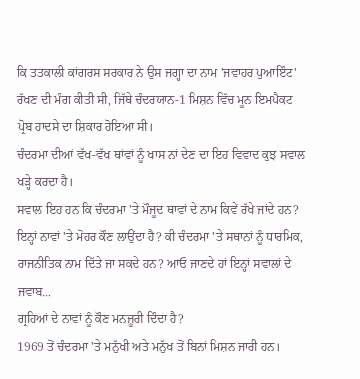ਕਿ ਤਤਕਾਲੀ ਕਾਂਗਰਸ ਸਰਕਾਰ ਨੇ ਉਸ ਜਗ੍ਹਾ ਦਾ ਨਾਮ 'ਜਵਾਹਰ ਪੁਆਇੰਟ' ਰੱਖਣ ਦੀ ਮੰਗ ਕੀਤੀ ਸੀ, ਜਿੱਥੇ ਚੰਦਰਯਾਨ-1 ਮਿਸ਼ਨ ਵਿੱਚ ਮੂਨ ਇਮਪੈਕਟ ਪ੍ਰੋਬ ਹਾਦਸੇ ਦਾ ਸ਼ਿਕਾਰ ਹੋਇਆ ਸੀ।
ਚੰਦਰਮਾ ਦੀਆਂ ਵੱਖ-ਵੱਖ ਥਾਂਵਾਂ ਨੂੰ ਖਾਸ ਨਾਂ ਦੇਣ ਦਾ ਇਹ ਵਿਵਾਦ ਕੁਝ ਸਵਾਲ ਖੜ੍ਹੇ ਕਰਦਾ ਹੈ।
ਸਵਾਲ ਇਹ ਹਨ ਕਿ ਚੰਦਰਮਾ 'ਤੇ ਮੌਜੂਦ ਥਾਵਾਂ ਦੇ ਨਾਮ ਕਿਵੇਂ ਰੱਖੇ ਜਾਂਦੇ ਹਨ? ਇਨ੍ਹਾਂ ਨਾਵਾਂ 'ਤੇ ਮੋਹਰ ਕੌਣ ਲਾਉਂਦਾ ਹੈ? ਕੀ ਚੰਦਰਮਾ 'ਤੇ ਸਥਾਨਾਂ ਨੂੰ ਧਾਰਮਿਕ, ਰਾਜਨੀਤਿਕ ਨਾਮ ਦਿੱਤੇ ਜਾ ਸਕਦੇ ਹਨ? ਆਓ ਜਾਣਦੇ ਹਾਂ ਇਨ੍ਹਾਂ ਸਵਾਲਾਂ ਦੇ ਜਵਾਬ...
ਗ੍ਰਹਿਆਂ ਦੇ ਨਾਵਾਂ ਨੂੰ ਕੌਣ ਮਨਜ਼ੂਰੀ ਦਿੰਦਾ ਹੈ?
1969 ਤੋਂ ਚੰਦਰਮਾ 'ਤੇ ਮਨੁੱਖੀ ਅਤੇ ਮਨੁੱਖ ਤੋਂ ਬਿਨਾਂ ਮਿਸ਼ਨ ਜਾਰੀ ਹਨ।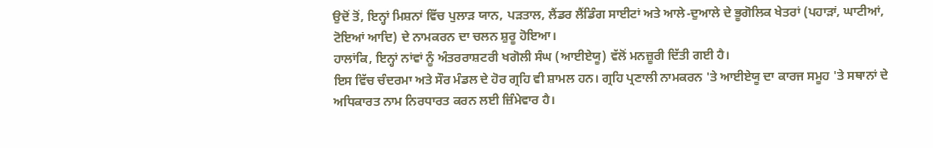ਉਦੋਂ ਤੋਂ, ਇਨ੍ਹਾਂ ਮਿਸ਼ਨਾਂ ਵਿੱਚ ਪੁਲਾੜ ਯਾਨ, ਪੜਤਾਲ, ਲੈਂਡਰ ਲੈਂਡਿੰਗ ਸਾਈਟਾਂ ਅਤੇ ਆਲੇ-ਦੁਆਲੇ ਦੇ ਭੂਗੋਲਿਕ ਖੇਤਰਾਂ (ਪਹਾੜਾਂ, ਘਾਟੀਆਂ, ਟੋਇਆਂ ਆਦਿ) ਦੇ ਨਾਮਕਰਨ ਦਾ ਚਲਨ ਸ਼ੁਰੂ ਹੋਇਆ।
ਹਾਲਾਂਕਿ, ਇਨ੍ਹਾਂ ਨਾਂਵਾਂ ਨੂੰ ਅੰਤਰਰਾਸ਼ਟਰੀ ਖਗੋਲੀ ਸੰਘ (ਆਈਏਯੂ) ਵੱਲੋਂ ਮਨਜ਼ੂਰੀ ਦਿੱਤੀ ਗਈ ਹੈ।
ਇਸ ਵਿੱਚ ਚੰਦਰਮਾ ਅਤੇ ਸੌਰ ਮੰਡਲ ਦੇ ਹੋਰ ਗ੍ਰਹਿ ਵੀ ਸ਼ਾਮਲ ਹਨ। ਗ੍ਰਹਿ ਪ੍ਰਣਾਲੀ ਨਾਮਕਰਨ 'ਤੇ ਆਈਏਯੂ ਦਾ ਕਾਰਜ ਸਮੂਹ 'ਤੇ ਸਥਾਨਾਂ ਦੇ ਅਧਿਕਾਰਤ ਨਾਮ ਨਿਰਧਾਰਤ ਕਰਨ ਲਈ ਜ਼ਿੰਮੇਵਾਰ ਹੈ।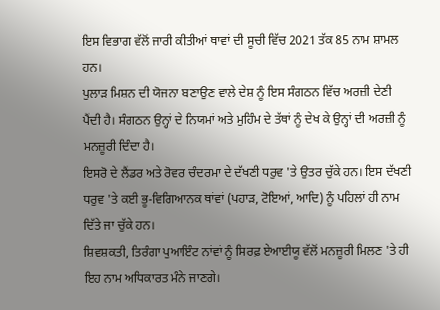ਇਸ ਵਿਭਾਗ ਵੱਲੋਂ ਜਾਰੀ ਕੀਤੀਆਂ ਥਾਵਾਂ ਦੀ ਸੂਚੀ ਵਿੱਚ 2021 ਤੱਕ 85 ਨਾਮ ਸ਼ਾਮਲ ਹਨ।
ਪੁਲਾੜ ਮਿਸ਼ਨ ਦੀ ਯੋਜਨਾ ਬਣਾਉਣ ਵਾਲੇ ਦੇਸ਼ ਨੂੰ ਇਸ ਸੰਗਠਨ ਵਿੱਚ ਅਰਜ਼ੀ ਦੇਣੀ ਪੈਂਦੀ ਹੈ। ਸੰਗਠਨ ਉਨ੍ਹਾਂ ਦੇ ਨਿਯਮਾਂ ਅਤੇ ਮੁਹਿੰਮ ਦੇ ਤੱਥਾਂ ਨੂੰ ਦੇਖ ਕੇ ਉਨ੍ਹਾਂ ਦੀ ਅਰਜ਼ੀ ਨੂੰ ਮਨਜ਼ੂਰੀ ਦਿੰਦਾ ਹੈ।
ਇਸਰੋ ਦੇ ਲੈਂਡਰ ਅਤੇ ਰੋਵਰ ਚੰਦਰਮਾ ਦੇ ਦੱਖਣੀ ਧਰੁਵ 'ਤੇ ਉਤਰ ਚੁੱਕੇ ਹਨ। ਇਸ ਦੱਖਣੀ ਧਰੁਵ 'ਤੇ ਕਈ ਭੂ-ਵਿਗਿਆਨਕ ਥਾਂਵਾਂ (ਪਹਾੜ, ਟੋਇਆਂ, ਆਦਿ) ਨੂੰ ਪਹਿਲਾਂ ਹੀ ਨਾਮ ਦਿੱਤੇ ਜਾ ਚੁੱਕੇ ਹਨ।
ਸ਼ਿਵਸ਼ਕਤੀ, ਤਿਰੰਗਾ ਪੁਆਇੰਟ ਨਾਂਵਾਂ ਨੂੰ ਸਿਰਫ਼ ਏਆਈਯੂ ਵੱਲੋਂ ਮਨਜ਼ੂਰੀ ਮਿਲਣ 'ਤੇ ਹੀ ਇਹ ਨਾਮ ਅਧਿਕਾਰਤ ਮੰਨੇ ਜਾਣਗੇ।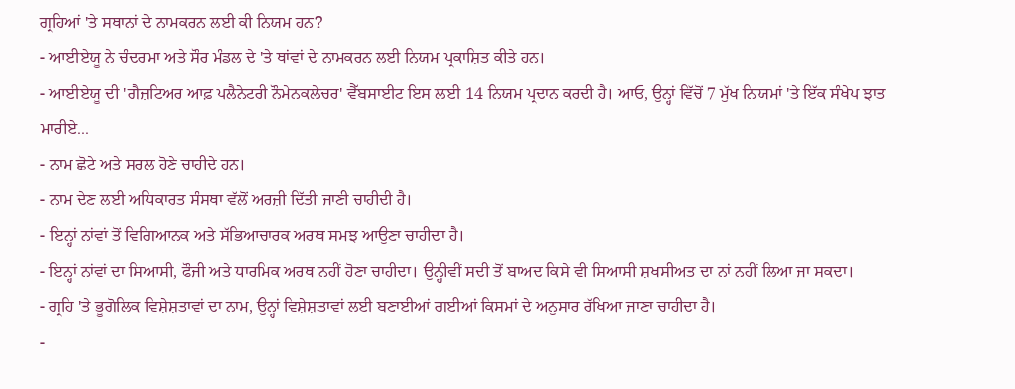ਗ੍ਰਹਿਆਂ 'ਤੇ ਸਥਾਨਾਂ ਦੇ ਨਾਮਕਰਨ ਲਈ ਕੀ ਨਿਯਮ ਹਨ?
- ਆਈਏਯੂ ਨੇ ਚੰਦਰਮਾ ਅਤੇ ਸੌਰ ਮੰਡਲ ਦੇ 'ਤੇ ਥਾਂਵਾਂ ਦੇ ਨਾਮਕਰਨ ਲਈ ਨਿਯਮ ਪ੍ਰਕਾਸ਼ਿਤ ਕੀਤੇ ਹਨ।
- ਆਈਏਯੂ ਦੀ 'ਗੈਜ਼ਟਿਅਰ ਆਫ਼ ਪਲੈਨੇਟਰੀ ਨੌਮੇਨਕਲੇਚਰ' ਵੈੱਬਸਾਈਟ ਇਸ ਲਈ 14 ਨਿਯਮ ਪ੍ਰਦਾਨ ਕਰਦੀ ਹੈ। ਆਓ, ਉਨ੍ਹਾਂ ਵਿੱਚੋਂ 7 ਮੁੱਖ ਨਿਯਮਾਂ 'ਤੇ ਇੱਕ ਸੰਖੇਪ ਝਾਤ ਮਾਰੀਏ...
- ਨਾਮ ਛੋਟੇ ਅਤੇ ਸਰਲ ਹੋਣੇ ਚਾਹੀਦੇ ਹਨ।
- ਨਾਮ ਦੇਣ ਲਈ ਅਧਿਕਾਰਤ ਸੰਸਥਾ ਵੱਲੋਂ ਅਰਜ਼ੀ ਦਿੱਤੀ ਜਾਣੀ ਚਾਹੀਦੀ ਹੈ।
- ਇਨ੍ਹਾਂ ਨਾਂਵਾਂ ਤੋਂ ਵਿਗਿਆਨਕ ਅਤੇ ਸੱਭਿਆਚਾਰਕ ਅਰਥ ਸਮਝ ਆਉਣਾ ਚਾਹੀਦਾ ਹੈ।
- ਇਨ੍ਹਾਂ ਨਾਂਵਾਂ ਦਾ ਸਿਆਸੀ, ਫੌਜੀ ਅਤੇ ਧਾਰਮਿਕ ਅਰਥ ਨਹੀਂ ਹੋਣਾ ਚਾਹੀਦਾ। ਉਨ੍ਹੀਵੀਂ ਸਦੀ ਤੋਂ ਬਾਅਦ ਕਿਸੇ ਵੀ ਸਿਆਸੀ ਸ਼ਖਸੀਅਤ ਦਾ ਨਾਂ ਨਹੀਂ ਲਿਆ ਜਾ ਸਕਦਾ।
- ਗ੍ਰਹਿ 'ਤੇ ਭੂਗੋਲਿਕ ਵਿਸ਼ੇਸ਼ਤਾਵਾਂ ਦਾ ਨਾਮ, ਉਨ੍ਹਾਂ ਵਿਸ਼ੇਸ਼ਤਾਵਾਂ ਲਈ ਬਣਾਈਆਂ ਗਈਆਂ ਕਿਸਮਾਂ ਦੇ ਅਨੁਸਾਰ ਰੱਖਿਆ ਜਾਣਾ ਚਾਹੀਦਾ ਹੈ।
-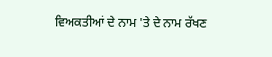ਵਿਅਕਤੀਆਂ ਦੇ ਨਾਮ 'ਤੇ ਦੇ ਨਾਮ ਰੱਖਣ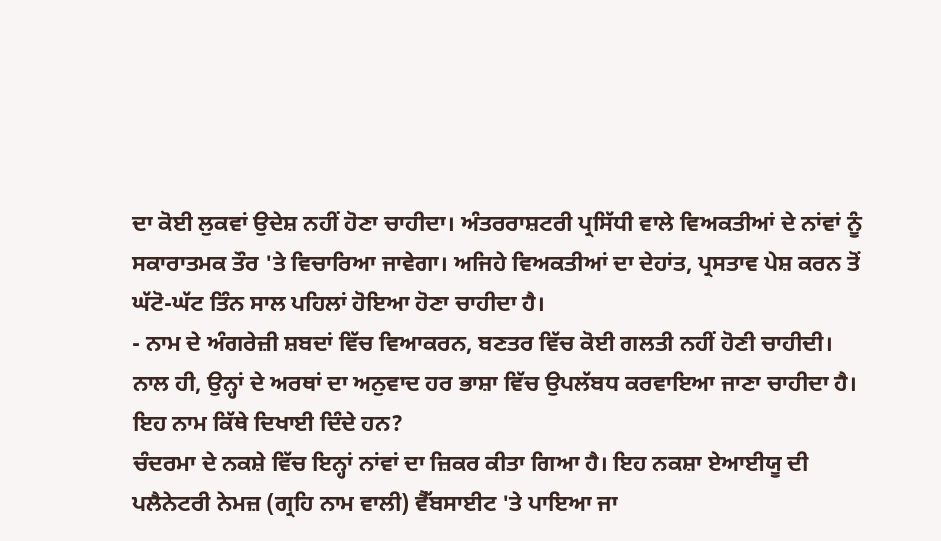ਦਾ ਕੋਈ ਲੁਕਵਾਂ ਉਦੇਸ਼ ਨਹੀਂ ਹੋਣਾ ਚਾਹੀਦਾ। ਅੰਤਰਰਾਸ਼ਟਰੀ ਪ੍ਰਸਿੱਧੀ ਵਾਲੇ ਵਿਅਕਤੀਆਂ ਦੇ ਨਾਂਵਾਂ ਨੂੰ ਸਕਾਰਾਤਮਕ ਤੌਰ 'ਤੇ ਵਿਚਾਰਿਆ ਜਾਵੇਗਾ। ਅਜਿਹੇ ਵਿਅਕਤੀਆਂ ਦਾ ਦੇਹਾਂਤ, ਪ੍ਰਸਤਾਵ ਪੇਸ਼ ਕਰਨ ਤੋਂ ਘੱਟੋ-ਘੱਟ ਤਿੰਨ ਸਾਲ ਪਹਿਲਾਂ ਹੋਇਆ ਹੋਣਾ ਚਾਹੀਦਾ ਹੈ।
- ਨਾਮ ਦੇ ਅੰਗਰੇਜ਼ੀ ਸ਼ਬਦਾਂ ਵਿੱਚ ਵਿਆਕਰਨ, ਬਣਤਰ ਵਿੱਚ ਕੋਈ ਗਲਤੀ ਨਹੀਂ ਹੋਣੀ ਚਾਹੀਦੀ। ਨਾਲ ਹੀ, ਉਨ੍ਹਾਂ ਦੇ ਅਰਥਾਂ ਦਾ ਅਨੁਵਾਦ ਹਰ ਭਾਸ਼ਾ ਵਿੱਚ ਉਪਲੱਬਧ ਕਰਵਾਇਆ ਜਾਣਾ ਚਾਹੀਦਾ ਹੈ।
ਇਹ ਨਾਮ ਕਿੱਥੇ ਦਿਖਾਈ ਦਿੰਦੇ ਹਨ?
ਚੰਦਰਮਾ ਦੇ ਨਕਸ਼ੇ ਵਿੱਚ ਇਨ੍ਹਾਂ ਨਾਂਵਾਂ ਦਾ ਜ਼ਿਕਰ ਕੀਤਾ ਗਿਆ ਹੈ। ਇਹ ਨਕਸ਼ਾ ਏਆਈਯੂ ਦੀ ਪਲੈਨੇਟਰੀ ਨੇਮਜ਼ (ਗ੍ਰਹਿ ਨਾਮ ਵਾਲੀ) ਵੈੱਬਸਾਈਟ 'ਤੇ ਪਾਇਆ ਜਾ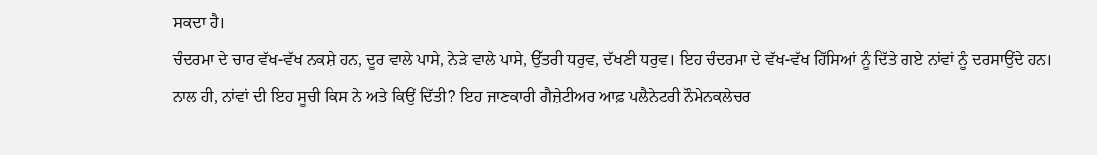ਸਕਦਾ ਹੈ।
ਚੰਦਰਮਾ ਦੇ ਚਾਰ ਵੱਖ-ਵੱਖ ਨਕਸ਼ੇ ਹਨ, ਦੂਰ ਵਾਲੇ ਪਾਸੇ, ਨੇੜੇ ਵਾਲੇ ਪਾਸੇ, ਉੱਤਰੀ ਧਰੁਵ, ਦੱਖਣੀ ਧਰੁਵ। ਇਹ ਚੰਦਰਮਾ ਦੇ ਵੱਖ-ਵੱਖ ਹਿੱਸਿਆਂ ਨੂੰ ਦਿੱਤੇ ਗਏ ਨਾਂਵਾਂ ਨੂੰ ਦਰਸਾਉਂਦੇ ਹਨ।
ਨਾਲ ਹੀ, ਨਾਂਵਾਂ ਦੀ ਇਹ ਸੂਚੀ ਕਿਸ ਨੇ ਅਤੇ ਕਿਉਂ ਦਿੱਤੀ? ਇਹ ਜਾਣਕਾਰੀ ਗੈਜ਼ੇਟੀਅਰ ਆਫ਼ ਪਲੈਨੇਟਰੀ ਨੌਮੇਨਕਲੇਚਰ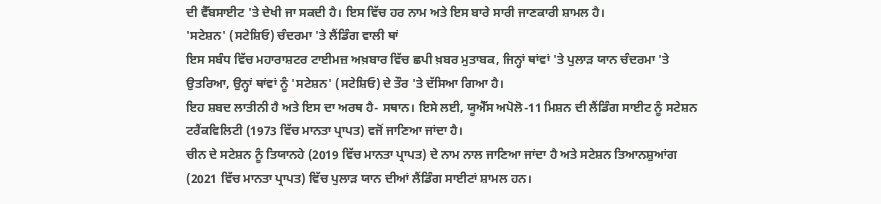ਦੀ ਵੈੱਬਸਾਈਟ 'ਤੇ ਦੇਖੀ ਜਾ ਸਕਦੀ ਹੈ। ਇਸ ਵਿੱਚ ਹਰ ਨਾਮ ਅਤੇ ਇਸ ਬਾਰੇ ਸਾਰੀ ਜਾਣਕਾਰੀ ਸ਼ਾਮਲ ਹੈ।
'ਸਟੇਸ਼ਨ' (ਸਟੇਸ਼ਿਓ) ਚੰਦਰਮਾ 'ਤੇ ਲੈਂਡਿੰਗ ਵਾਲੀ ਥਾਂ
ਇਸ ਸਬੰਧ ਵਿੱਚ ਮਹਾਰਾਸ਼ਟਰ ਟਾਈਮਜ਼ ਅਖ਼ਬਾਰ ਵਿੱਚ ਛਪੀ ਖ਼ਬਰ ਮੁਤਾਬਕ, ਜਿਨ੍ਹਾਂ ਥਾਂਵਾਂ 'ਤੇ ਪੁਲਾੜ ਯਾਨ ਚੰਦਰਮਾ 'ਤੇ ਉਤਰਿਆ, ਉਨ੍ਹਾਂ ਥਾਂਵਾਂ ਨੂੰ 'ਸਟੇਸ਼ਨ' (ਸਟੇਸ਼ਿਓ) ਦੇ ਤੌਰ 'ਤੇ ਦੱਸਿਆ ਗਿਆ ਹੈ।
ਇਹ ਸ਼ਬਦ ਲਾਤੀਨੀ ਹੈ ਅਤੇ ਇਸ ਦਾ ਅਰਥ ਹੈ- ਸਥਾਨ। ਇਸੇ ਲਈ, ਯੂਐੱਸ ਅਪੋਲੋ-11 ਮਿਸ਼ਨ ਦੀ ਲੈਂਡਿੰਗ ਸਾਈਟ ਨੂੰ ਸਟੇਸ਼ਨ ਟਰੈਂਕਵਿਲਿਟੀ (1973 ਵਿੱਚ ਮਾਨਤਾ ਪ੍ਰਾਪਤ) ਵਜੋਂ ਜਾਣਿਆ ਜਾਂਦਾ ਹੈ।
ਚੀਨ ਦੇ ਸਟੇਸ਼ਨ ਨੂੰ ਤਿਯਾਨਹੇ (2019 ਵਿੱਚ ਮਾਨਤਾ ਪ੍ਰਾਪਤ) ਦੇ ਨਾਮ ਨਾਲ ਜਾਣਿਆ ਜਾਂਦਾ ਹੈ ਅਤੇ ਸਟੇਸ਼ਨ ਤਿਆਨਸ਼ੁਆਂਗ (2021 ਵਿੱਚ ਮਾਨਤਾ ਪ੍ਰਾਪਤ) ਵਿੱਚ ਪੁਲਾੜ ਯਾਨ ਦੀਆਂ ਲੈਂਡਿੰਗ ਸਾਈਟਾਂ ਸ਼ਾਮਲ ਹਨ।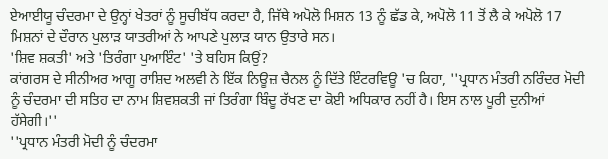ਏਆਈਯੂ ਚੰਦਰਮਾ ਦੇ ਉਨ੍ਹਾਂ ਖੇਤਰਾਂ ਨੂੰ ਸੂਚੀਬੱਧ ਕਰਦਾ ਹੈ, ਜਿੱਥੇ ਅਪੋਲੋ ਮਿਸ਼ਨ 13 ਨੂੰ ਛੱਡ ਕੇ, ਅਪੋਲੋ 11 ਤੋਂ ਲੈ ਕੇ ਅਪੋਲੋ 17 ਮਿਸ਼ਨਾਂ ਦੇ ਦੌਰਾਨ ਪੁਲਾੜ ਯਾਤਰੀਆਂ ਨੇ ਆਪਣੇ ਪੁਲਾੜ ਯਾਨ ਉਤਾਰੇ ਸਨ।
'ਸ਼ਿਵ ਸ਼ਕਤੀ' ਅਤੇ 'ਤਿਰੰਗਾ ਪੁਆਇੰਟ' 'ਤੇ ਬਹਿਸ ਕਿਉਂ?
ਕਾਂਗਰਸ ਦੇ ਸੀਨੀਅਰ ਆਗੂ ਰਾਸ਼ਿਦ ਅਲਵੀ ਨੇ ਇੱਕ ਨਿਊਜ਼ ਚੈਨਲ ਨੂੰ ਦਿੱਤੇ ਇੰਟਰਵਿਊ 'ਚ ਕਿਹਾ, ''ਪ੍ਰਧਾਨ ਮੰਤਰੀ ਨਰਿੰਦਰ ਮੋਦੀ ਨੂੰ ਚੰਦਰਮਾ ਦੀ ਸਤਿਹ ਦਾ ਨਾਮ ਸ਼ਿਵਸ਼ਕਤੀ ਜਾਂ ਤਿਰੰਗਾ ਬਿੰਦੂ ਰੱਖਣ ਦਾ ਕੋਈ ਅਧਿਕਾਰ ਨਹੀਂ ਹੈ। ਇਸ ਨਾਲ ਪੂਰੀ ਦੁਨੀਆਂ ਹੱਸੇਗੀ।''
''ਪ੍ਰਧਾਨ ਮੰਤਰੀ ਮੋਦੀ ਨੂੰ ਚੰਦਰਮਾ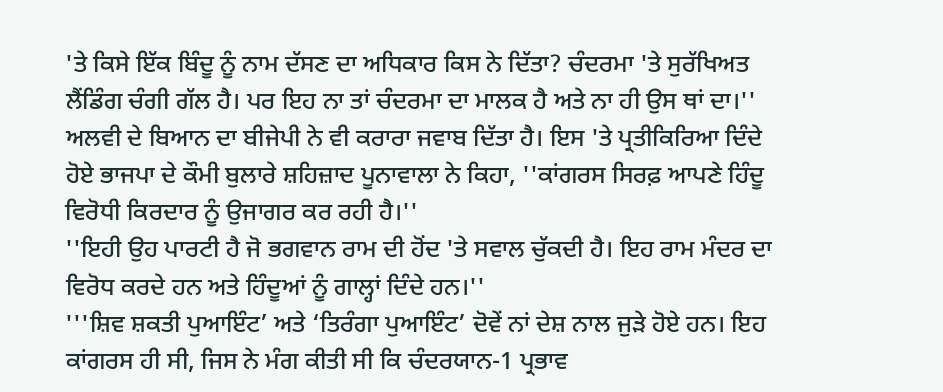'ਤੇ ਕਿਸੇ ਇੱਕ ਬਿੰਦੂ ਨੂੰ ਨਾਮ ਦੱਸਣ ਦਾ ਅਧਿਕਾਰ ਕਿਸ ਨੇ ਦਿੱਤਾ? ਚੰਦਰਮਾ 'ਤੇ ਸੁਰੱਖਿਅਤ ਲੈਂਡਿੰਗ ਚੰਗੀ ਗੱਲ ਹੈ। ਪਰ ਇਹ ਨਾ ਤਾਂ ਚੰਦਰਮਾ ਦਾ ਮਾਲਕ ਹੈ ਅਤੇ ਨਾ ਹੀ ਉਸ ਥਾਂ ਦਾ।''
ਅਲਵੀ ਦੇ ਬਿਆਨ ਦਾ ਬੀਜੇਪੀ ਨੇ ਵੀ ਕਰਾਰਾ ਜਵਾਬ ਦਿੱਤਾ ਹੈ। ਇਸ 'ਤੇ ਪ੍ਰਤੀਕਿਰਿਆ ਦਿੰਦੇ ਹੋਏ ਭਾਜਪਾ ਦੇ ਕੌਮੀ ਬੁਲਾਰੇ ਸ਼ਹਿਜ਼ਾਦ ਪੂਨਾਵਾਲਾ ਨੇ ਕਿਹਾ, ''ਕਾਂਗਰਸ ਸਿਰਫ਼ ਆਪਣੇ ਹਿੰਦੂ ਵਿਰੋਧੀ ਕਿਰਦਾਰ ਨੂੰ ਉਜਾਗਰ ਕਰ ਰਹੀ ਹੈ।''
''ਇਹੀ ਉਹ ਪਾਰਟੀ ਹੈ ਜੋ ਭਗਵਾਨ ਰਾਮ ਦੀ ਹੋਂਦ 'ਤੇ ਸਵਾਲ ਚੁੱਕਦੀ ਹੈ। ਇਹ ਰਾਮ ਮੰਦਰ ਦਾ ਵਿਰੋਧ ਕਰਦੇ ਹਨ ਅਤੇ ਹਿੰਦੂਆਂ ਨੂੰ ਗਾਲ੍ਹਾਂ ਦਿੰਦੇ ਹਨ।''
'''ਸ਼ਿਵ ਸ਼ਕਤੀ ਪੁਆਇੰਟ’ ਅਤੇ ‘ਤਿਰੰਗਾ ਪੁਆਇੰਟ’ ਦੋਵੇਂ ਨਾਂ ਦੇਸ਼ ਨਾਲ ਜੁੜੇ ਹੋਏ ਹਨ। ਇਹ ਕਾਂਗਰਸ ਹੀ ਸੀ, ਜਿਸ ਨੇ ਮੰਗ ਕੀਤੀ ਸੀ ਕਿ ਚੰਦਰਯਾਨ-1 ਪ੍ਰਭਾਵ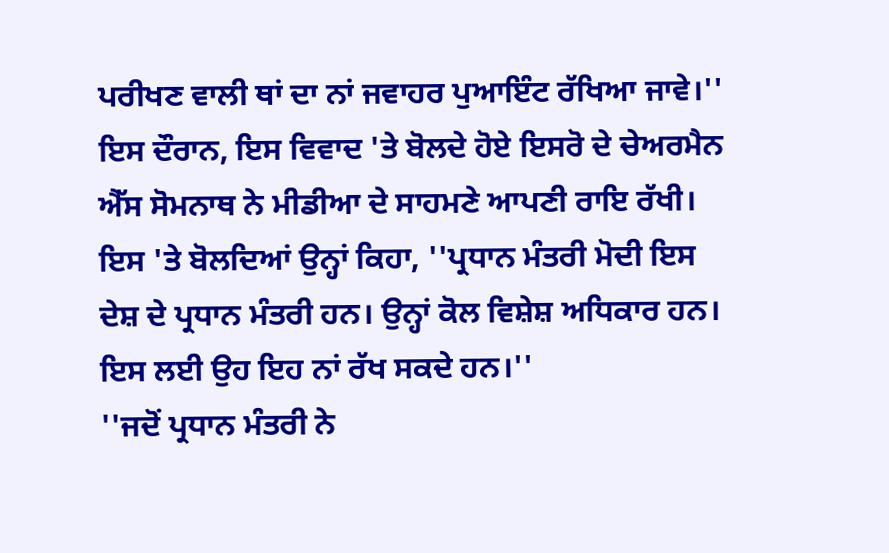ਪਰੀਖਣ ਵਾਲੀ ਥਾਂ ਦਾ ਨਾਂ ਜਵਾਹਰ ਪੁਆਇੰਟ ਰੱਖਿਆ ਜਾਵੇ।''
ਇਸ ਦੌਰਾਨ, ਇਸ ਵਿਵਾਦ 'ਤੇ ਬੋਲਦੇ ਹੋਏ ਇਸਰੋ ਦੇ ਚੇਅਰਮੈਨ ਐੱਸ ਸੋਮਨਾਥ ਨੇ ਮੀਡੀਆ ਦੇ ਸਾਹਮਣੇ ਆਪਣੀ ਰਾਇ ਰੱਖੀ।
ਇਸ 'ਤੇ ਬੋਲਦਿਆਂ ਉਨ੍ਹਾਂ ਕਿਹਾ, ''ਪ੍ਰਧਾਨ ਮੰਤਰੀ ਮੋਦੀ ਇਸ ਦੇਸ਼ ਦੇ ਪ੍ਰਧਾਨ ਮੰਤਰੀ ਹਨ। ਉਨ੍ਹਾਂ ਕੋਲ ਵਿਸ਼ੇਸ਼ ਅਧਿਕਾਰ ਹਨ। ਇਸ ਲਈ ਉਹ ਇਹ ਨਾਂ ਰੱਖ ਸਕਦੇ ਹਨ।''
''ਜਦੋਂ ਪ੍ਰਧਾਨ ਮੰਤਰੀ ਨੇ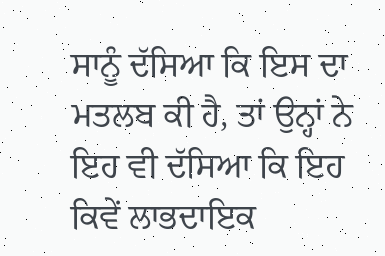ਸਾਨੂੰ ਦੱਸਿਆ ਕਿ ਇਸ ਦਾ ਮਤਲਬ ਕੀ ਹੈ, ਤਾਂ ਉਨ੍ਹਾਂ ਨੇ ਇਹ ਵੀ ਦੱਸਿਆ ਕਿ ਇਹ ਕਿਵੇਂ ਲਾਭਦਾਇਕ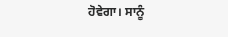ਹੋਵੇਗਾ। ਸਾਨੂੰ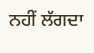ਨਹੀਂ ਲੱਗਦਾ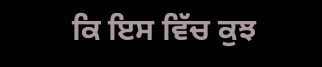ਕਿ ਇਸ ਵਿੱਚ ਕੁਝ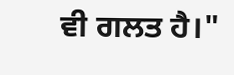ਵੀ ਗਲਤ ਹੈ।"